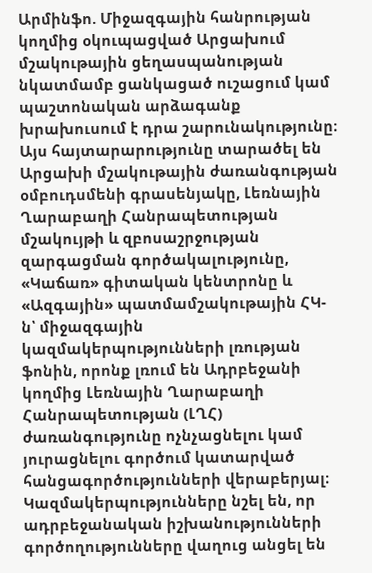Արմինֆո. Միջազգային հանրության կողմից օկուպացված Արցախում մշակութային ցեղասպանության նկատմամբ ցանկացած ուշացում կամ պաշտոնական արձագանք խրախուսում է դրա շարունակությունը։ Այս հայտարարությունը տարածել են Արցախի մշակութային ժառանգության օմբուդսմենի գրասենյակը, Լեռնային Ղարաբաղի Հանրապետության մշակույթի և զբոսաշրջության զարգացման գործակալությունը, «Կաճառ» գիտական կենտրոնը և «Ազգային» պատմամշակութային ՀԿ-ն՝ միջազգային կազմակերպությունների լռության ֆոնին, որոնք լռում են Ադրբեջանի կողմից Լեռնային Ղարաբաղի Հանրապետության (ԼՂՀ) ժառանգությունը ոչնչացնելու կամ յուրացնելու գործում կատարված հանցագործությունների վերաբերյալ։
Կազմակերպությունները նշել են, որ ադրբեջանական իշխանությունների գործողությունները վաղուց անցել են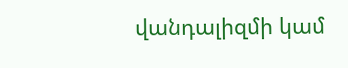վանդալիզմի կամ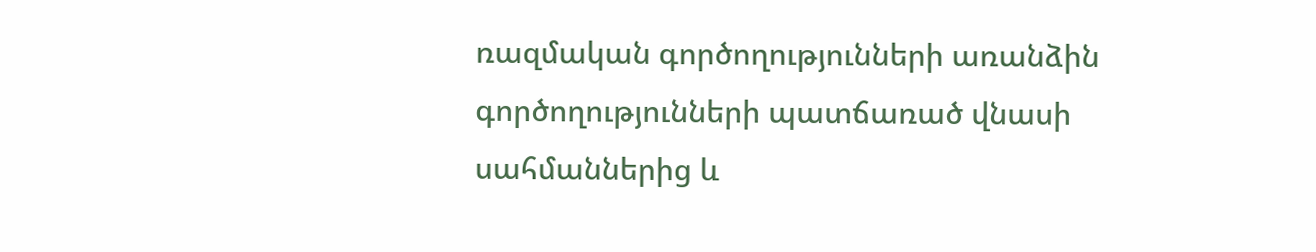ռազմական գործողությունների առանձին գործողությունների պատճառած վնասի սահմաններից և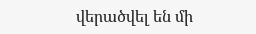վերածվել են մի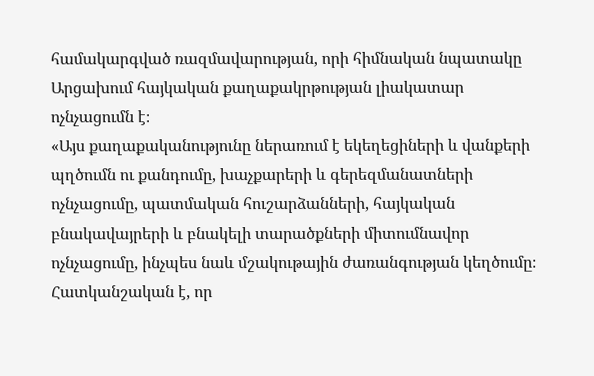համակարգված ռազմավարության, որի հիմնական նպատակը Արցախում հայկական քաղաքակրթության լիակատար ոչնչացումն է։
«Այս քաղաքականությունը ներառում է եկեղեցիների և վանքերի պղծումն ու քանդումը, խաչքարերի և գերեզմանատների ոչնչացումը, պատմական հուշարձանների, հայկական բնակավայրերի և բնակելի տարածքների միտումնավոր ոչնչացումը, ինչպես նաև մշակութային ժառանգության կեղծումը։ Հատկանշական է, որ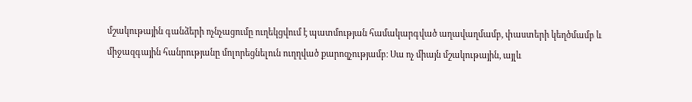մշակութային գանձերի ոչնչացումը ուղեկցվում է պատմության համակարգված աղավաղմամբ, փաստերի կեղծմամբ և միջազգային հանրությանը մոլորեցնելուն ուղղված քարոզչությամբ։ Սա ոչ միայն մշակութային, այլև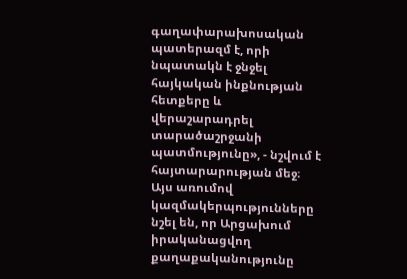գաղափարախոսական պատերազմ է, որի նպատակն է ջնջել հայկական ինքնության հետքերը և վերաշարադրել տարածաշրջանի պատմությունը», - նշվում է հայտարարության մեջ։
Այս առումով կազմակերպությունները նշել են, որ Արցախում իրականացվող քաղաքականությունը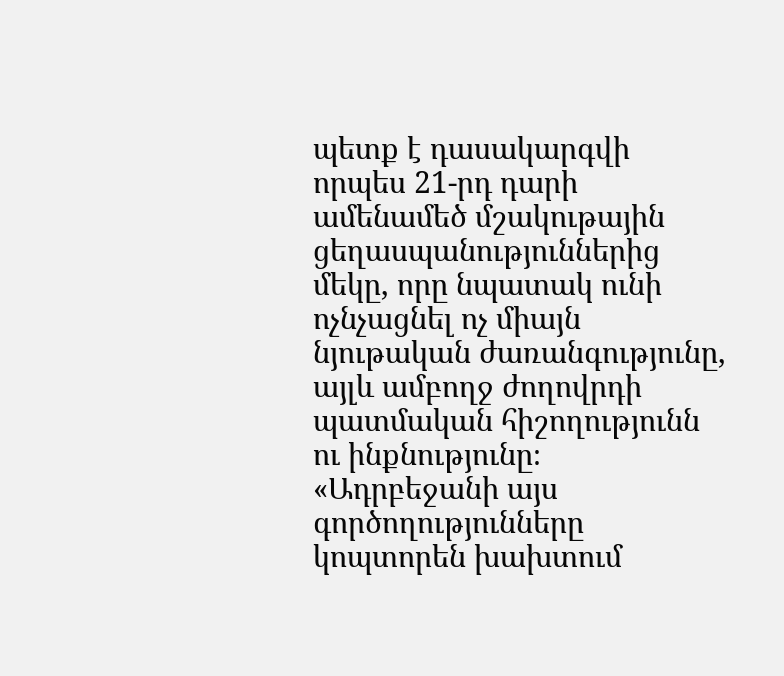պետք է դասակարգվի որպես 21-րդ դարի ամենամեծ մշակութային ցեղասպանություններից մեկը, որը նպատակ ունի ոչնչացնել ոչ միայն նյութական ժառանգությունը, այլև ամբողջ ժողովրդի պատմական հիշողությունն ու ինքնությունը։ «Ադրբեջանի այս գործողությունները կոպտորեն խախտում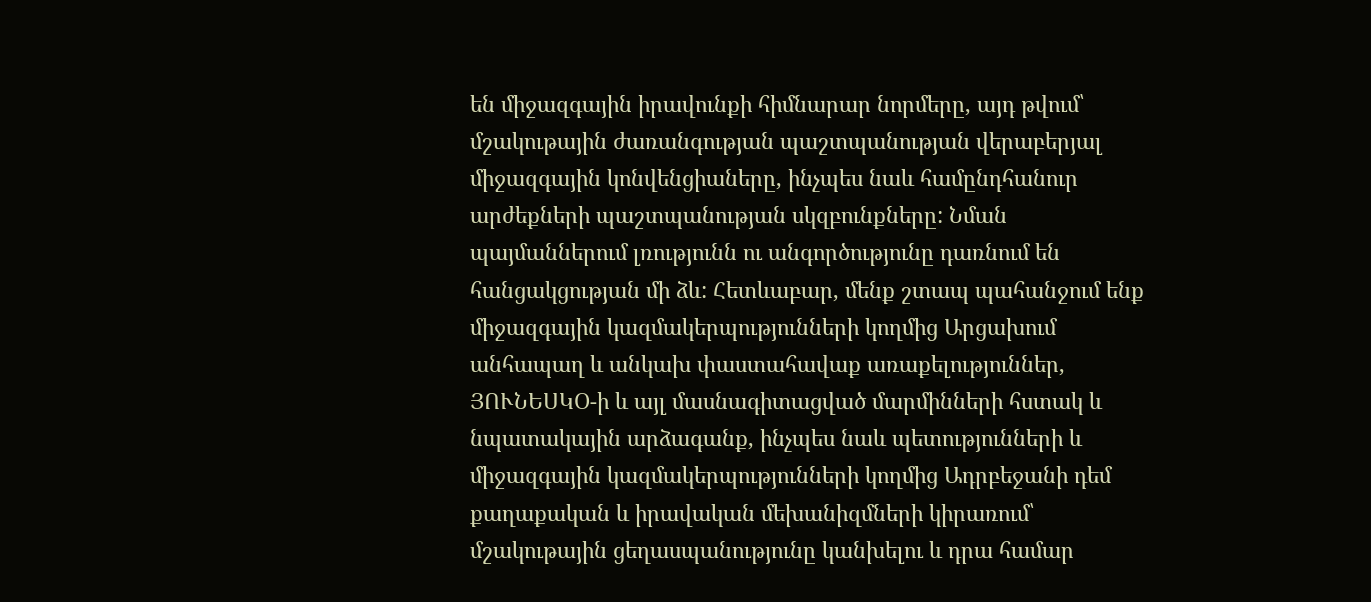են միջազգային իրավունքի հիմնարար նորմերը, այդ թվում՝ մշակութային ժառանգության պաշտպանության վերաբերյալ միջազգային կոնվենցիաները, ինչպես նաև համընդհանուր արժեքների պաշտպանության սկզբունքները: Նման պայմաններում լռությունն ու անգործությունը դառնում են հանցակցության մի ձև: Հետևաբար, մենք շտապ պահանջում ենք միջազգային կազմակերպությունների կողմից Արցախում անհապաղ և անկախ փաստահավաք առաքելություններ, ՅՈՒՆԵՍԿՕ-ի և այլ մասնագիտացված մարմինների հստակ և նպատակային արձագանք, ինչպես նաև պետությունների և միջազգային կազմակերպությունների կողմից Ադրբեջանի դեմ քաղաքական և իրավական մեխանիզմների կիրառում՝ մշակութային ցեղասպանությունը կանխելու և դրա համար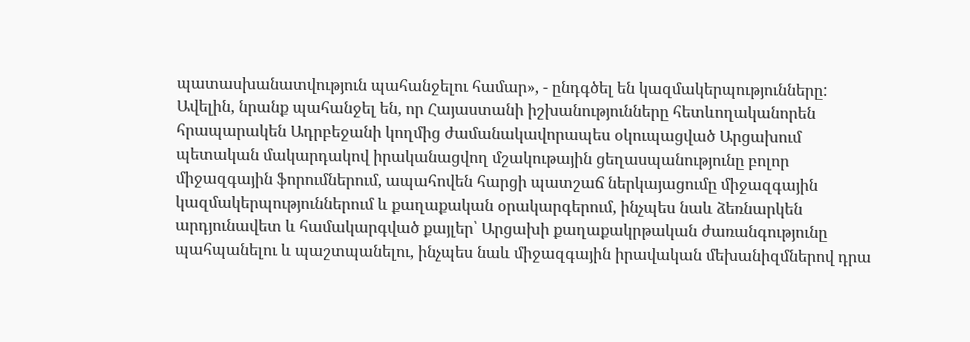պատասխանատվություն պահանջելու համար», - ընդգծել են կազմակերպությունները:
Ավելին, նրանք պահանջել են, որ Հայաստանի իշխանությունները հետևողականորեն հրապարակեն Ադրբեջանի կողմից ժամանակավորապես օկուպացված Արցախում պետական մակարդակով իրականացվող մշակութային ցեղասպանությունը բոլոր միջազգային ֆորումներում, ապահովեն հարցի պատշաճ ներկայացումը միջազգային կազմակերպություններում և քաղաքական օրակարգերում, ինչպես նաև ձեռնարկեն արդյունավետ և համակարգված քայլեր՝ Արցախի քաղաքակրթական ժառանգությունը պահպանելու և պաշտպանելու, ինչպես նաև միջազգային իրավական մեխանիզմներով դրա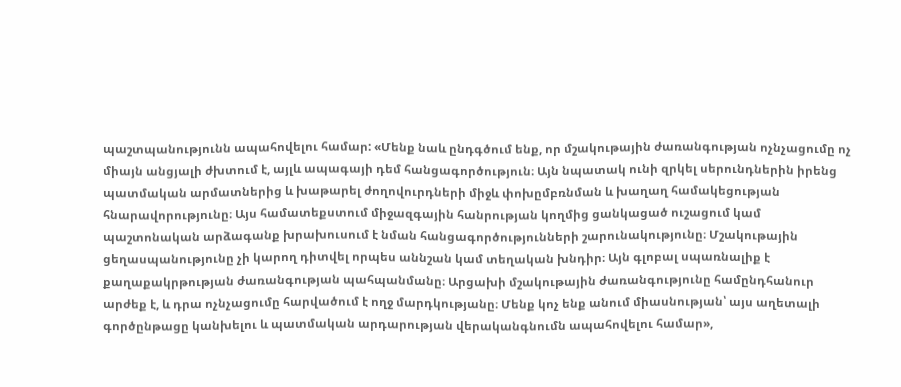պաշտպանությունն ապահովելու համար: «Մենք նաև ընդգծում ենք, որ մշակութային ժառանգության ոչնչացումը ոչ միայն անցյալի ժխտում է, այլև ապագայի դեմ հանցագործություն։ Այն նպատակ ունի զրկել սերունդներին իրենց պատմական արմատներից և խաթարել ժողովուրդների միջև փոխըմբռնման և խաղաղ համակեցության հնարավորությունը։ Այս համատեքստում միջազգային հանրության կողմից ցանկացած ուշացում կամ պաշտոնական արձագանք խրախուսում է նման հանցագործությունների շարունակությունը։ Մշակութային ցեղասպանությունը չի կարող դիտվել որպես աննշան կամ տեղական խնդիր։ Այն գլոբալ սպառնալիք է քաղաքակրթության ժառանգության պահպանմանը։ Արցախի մշակութային ժառանգությունը համընդհանուր արժեք է, և դրա ոչնչացումը հարվածում է ողջ մարդկությանը։ Մենք կոչ ենք անում միասնության՝ այս աղետալի գործընթացը կանխելու և պատմական արդարության վերականգնումն ապահովելու համար»,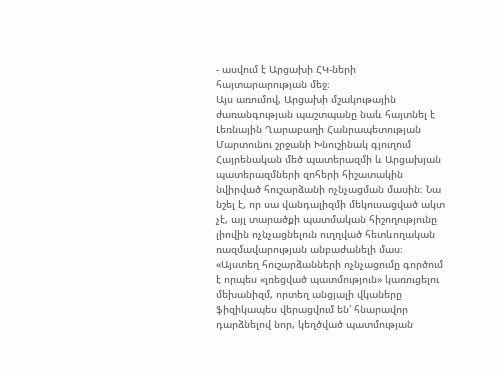- ասվում է Արցախի ՀԿ-ների հայտարարության մեջ։
Այս առումով, Արցախի մշակութային ժառանգության պաշտպանը նաև հայտնել է Լեռնային Ղարաբաղի Հանրապետության Մարտունու շրջանի Խնուշինակ գյուղում Հայրենական մեծ պատերազմի և Արցախյան պատերազմների զոհերի հիշատակին նվիրված հուշարձանի ոչնչացման մասին։ Նա նշել է, որ սա վանդալիզմի մեկուսացված ակտ չէ, այլ տարածքի պատմական հիշողությունը լիովին ոչնչացնելուն ուղղված հետևողական ռազմավարության անբաժանելի մաս։ «Այստեղ հուշարձանների ոչնչացումը գործում է որպես «լռեցված պատմություն» կառուցելու մեխանիզմ, որտեղ անցյալի վկաները ֆիզիկապես վերացվում են՝ հնարավոր դարձնելով նոր, կեղծված պատմության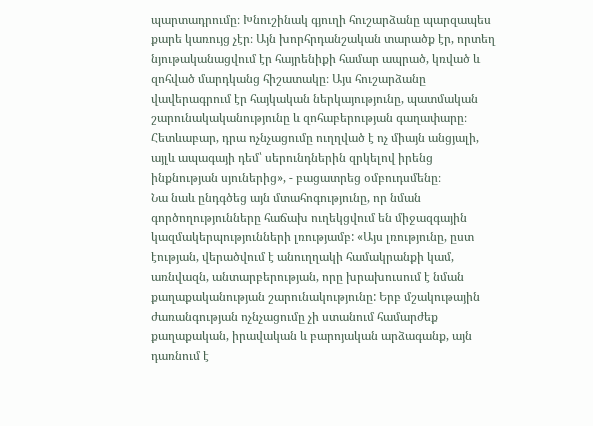պարտադրումը։ Խնուշինակ գյուղի հուշարձանը պարզապես քարե կառույց չէր։ Այն խորհրդանշական տարածք էր, որտեղ նյութականացվում էր հայրենիքի համար ապրած, կռված և զոհված մարդկանց հիշատակը։ Այս հուշարձանը վավերագրում էր հայկական ներկայությունը, պատմական շարունակականությունը և զոհաբերության գաղափարը։ Հետևաբար, դրա ոչնչացումը ուղղված է ոչ միայն անցյալի, այլև ապագայի դեմ՝ սերունդներին զրկելով իրենց ինքնության սյուներից», - բացատրեց օմբուդսմենը։
Նա նաև ընդգծեց այն մտահոգությունը, որ նման գործողությունները հաճախ ուղեկցվում են միջազգային կազմակերպությունների լռությամբ: «Այս լռությունը, ըստ էության, վերածվում է անուղղակի համակրանքի կամ, առնվազն, անտարբերության, որը խրախուսում է նման քաղաքականության շարունակությունը: Երբ մշակութային ժառանգության ոչնչացումը չի ստանում համարժեք քաղաքական, իրավական և բարոյական արձագանք, այն դառնում է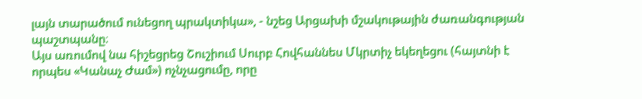լայն տարածում ունեցող պրակտիկա», - նշեց Արցախի մշակութային ժառանգության պաշտպանը։
Այս առումով նա հիշեցրեց Շուշիում Սուրբ Հովհաննես Մկրտիչ եկեղեցու (հայտնի է որպես «Կանաչ Ժամ») ոչնչացումը, որը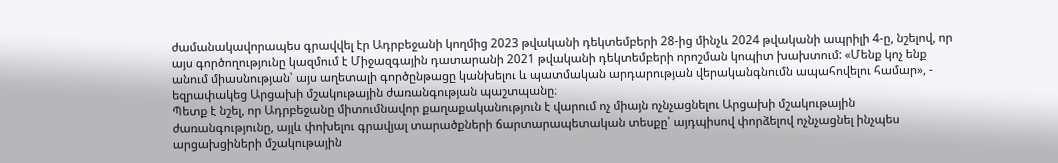ժամանակավորապես գրավվել էր Ադրբեջանի կողմից 2023 թվականի դեկտեմբերի 28-ից մինչև 2024 թվականի ապրիլի 4-ը, նշելով, որ այս գործողությունը կազմում է Միջազգային դատարանի 2021 թվականի դեկտեմբերի որոշման կոպիտ խախտում: «Մենք կոչ ենք անում միասնության՝ այս աղետալի գործընթացը կանխելու և պատմական արդարության վերականգնումն ապահովելու համար», - եզրափակեց Արցախի մշակութային ժառանգության պաշտպանը։
Պետք է նշել, որ Ադրբեջանը միտումնավոր քաղաքականություն է վարում ոչ միայն ոչնչացնելու Արցախի մշակութային ժառանգությունը, այլև փոխելու գրավյալ տարածքների ճարտարապետական տեսքը՝ այդպիսով փորձելով ոչնչացնել ինչպես արցախցիների մշակութային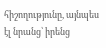հիշողությունը, այնպես էլ նրանց՝ իրենց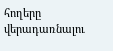հողերը վերադառնալու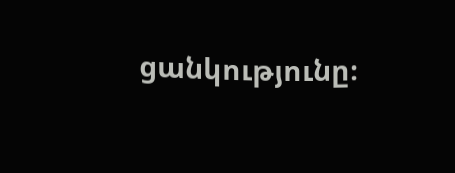ցանկությունը։